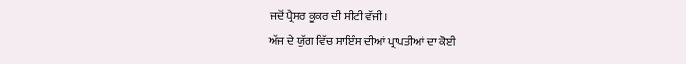ਜਦੋਂ ਪ੍ਰੈਸਰ ਕੂਕਰ ਦੀ ਸੀਟੀ ਵੱਜੀ।
ਅੱਜ ਦੇ ਯੁੱਗ ਵਿੱਚ ਸਾਇੰਸ ਦੀਆਂ ਪ੍ਰਾਪਤੀਆਂ ਦਾ ਕੋਈ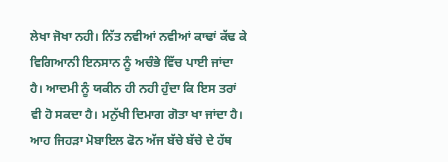ਲੇਖਾ ਜੋਖਾ ਨਹੀ। ਨਿੱਤ ਨਵੀਆਂ ਨਵੀਆਂ ਕਾਢਾਂ ਕੱਢ ਕੇ ਵਿਗਿਆਨੀ ਇਨਸਾਨ ਨੂੰ ਅਚੰਭੇ ਵਿੱਚ ਪਾਈ ਜਾਂਦਾ ਹੈ। ਆਦਮੀ ਨੂੰ ਯਕੀਨ ਹੀ ਨਹੀ ਹੁੰਦਾ ਕਿ ਇਸ ਤਰਾਂ ਵੀ ਹੋ ਸਕਦਾ ਹੈ। ਮਨੁੱਖੀ ਦਿਮਾਗ ਗੋਤਾ ਖਾ ਜਾਂਦਾ ਹੈ। ਆਹ ਜਿਹੜਾ ਮੋਬਾਇਲ ਫੋਨ ਅੱਜ ਬੱਚੇ ਬੱਚੇ ਦੇ ਹੱਥ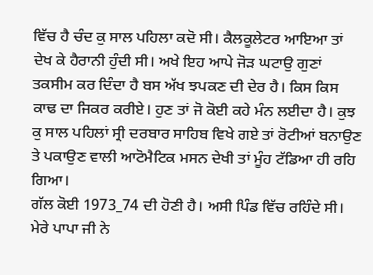ਵਿੱਚ ਹੈ ਚੰਦ ਕੁ ਸਾਲ ਪਹਿਲਾ ਕਦੋ ਸੀ। ਕੈਲਕੂਲੇਟਰ ਆਇਆ ਤਾਂ ਦੇਖ ਕੇ ਹੈਰਾਨੀ ਹੁੰਦੀ ਸੀ। ਅਖੇ ਇਹ ਆਪੇ ਜੋੜ ਘਟਾਉ ਗੁਣਾਂ ਤਕਸੀਮ ਕਰ ਦਿੰਦਾ ਹੈ ਬਸ ਅੱਖ ਝਪਕਣ ਦੀ ਦੇਰ ਹੈ। ਕਿਸ ਕਿਸ ਕਾਢ ਦਾ ਜਿਕਰ ਕਰੀਏ। ਹੁਣ ਤਾਂ ਜੋ ਕੋਈ ਕਹੇ ਮੰਨ ਲਈਦਾ ਹੈ। ਕੁਝ ਕੁ ਸਾਲ ਪਹਿਲਾਂ ਸ੍ਰੀ ਦਰਬਾਰ ਸਾਹਿਬ ਵਿਖੇ ਗਏ ਤਾਂ ਰੋਟੀਆਂ ਬਨਾਉਣ ਤੇ ਪਕਾਉਣ ਵਾਲੀ ਆਟੋਮੈਟਿਕ ਮਸਨ ਦੇਖੀ ਤਾਂ ਮੂੰਹ ਟੱਡਿਆ ਹੀ ਰਹਿ ਗਿਆ।
ਗੱਲ ਕੋਈ 1973_74 ਦੀ ਹੋਣੀ ਹੈ। ਅਸੀ ਪਿੰਡ ਵਿੱਚ ਰਹਿੰਦੇ ਸੀ। ਮੇਰੇ ਪਾਪਾ ਜੀ ਨੇ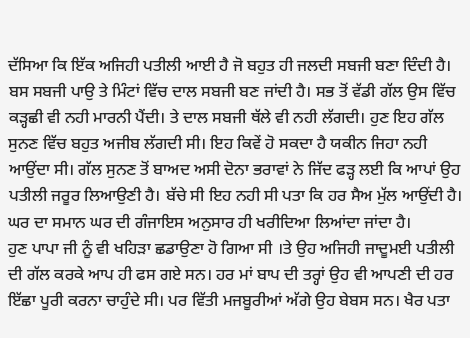ਦੱਸਿਆ ਕਿ ਇੱਕ ਅਜਿਹੀ ਪਤੀਲੀ ਆਈ ਹੈ ਜੋ ਬਹੁਤ ਹੀ ਜਲਦੀ ਸਬਜੀ ਬਣਾ ਦਿੰਦੀ ਹੈ। ਬਸ ਸਬਜੀ ਪਾਉ ਤੇ ਮਿੰਟਾਂ ਵਿੱਚ ਦਾਲ ਸਬਜੀ ਬਣ ਜਾਂਦੀ ਹੈ। ਸਭ ਤੋਂ ਵੱਡੀ ਗੱਲ ਉਸ ਵਿੱਚ ਕੜ੍ਹਛੀ ਵੀ ਨਹੀ ਮਾਰਨੀ ਪੈਂਦੀ। ਤੇ ਦਾਲ ਸਬਜੀ ਥੱਲੇ ਵੀ ਨਹੀ ਲੱਗਦੀ। ਹੁਣ ਇਹ ਗੱਲ ਸੁਨਣ ਵਿੱਚ ਬਹੁਤ ਅਜੀਬ ਲੱਗਦੀ ਸੀ। ਇਹ ਕਿਵੇਂ ਹੋ ਸਕਦਾ ਹੈ ਯਕੀਨ ਜਿਹਾ ਨਹੀ ਆਉਂਦਾ ਸੀ। ਗੱਲ ਸੁਨਣ ਤੋਂ ਬਾਅਦ ਅਸੀ ਦੋਨਾ ਭਰਾਵਾਂ ਨੇ ਜਿੱਦ ਫੜ੍ਹ ਲਈ ਕਿ ਆਪਾਂ ਉਹ ਪਤੀਲੀ ਜਰੂਰ ਲਿਆਉਣੀ ਹੈ। ਬੱਚੇ ਸੀ ਇਹ ਨਹੀ ਸੀ ਪਤਾ ਕਿ ਹਰ ਸੈਅ ਮੁੱਲ ਆਉਂਦੀ ਹੈ। ਘਰ ਦਾ ਸਮਾਨ ਘਰ ਦੀ ਗੰਜਾਇਸ ਅਨੁਸਾਰ ਹੀ ਖਰੀਦਿਆ ਲਿਆਂਦਾ ਜਾਂਦਾ ਹੈ।
ਹੁਣ ਪਾਪਾ ਜੀ ਨੂੰ ਵੀ ਖਹਿੜਾ ਛਡਾਉਣਾ ਹੋ ਗਿਆ ਸੀ ।ਤੇ ਉਹ ਅਜਿਹੀ ਜਾਦੂਮਈ ਪਤੀਲੀ ਦੀ ਗੱਲ ਕਰਕੇ ਆਪ ਹੀ ਫਸ ਗਏ ਸਨ। ਹਰ ਮਾਂ ਬਾਪ ਦੀ ਤਰ੍ਹਾਂ ਉਹ ਵੀ ਆਪਣੀ ਦੀ ਹਰ ਇੱਛਾ ਪੂਰੀ ਕਰਨਾ ਚਾਹੁੰਦੇ ਸੀ। ਪਰ ਵਿੱਤੀ ਮਜਬੂਰੀਆਂ ਅੱਗੇ ਉਹ ਬੇਬਸ ਸਨ। ਖੈਰ ਪਤਾ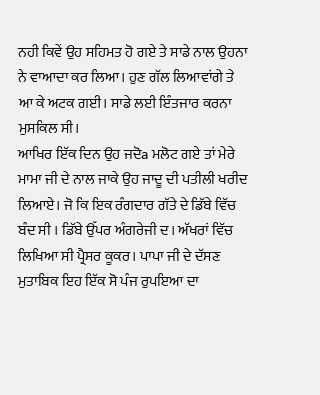ਨਹੀ ਕਿਵੇਂ ਉਹ ਸਹਿਮਤ ਹੋ ਗਏ ਤੇ ਸਾਡੇ ਨਾਲ ਉਹਨਾ ਨੇ ਵਾਆਦਾ ਕਰ ਲਿਆ। ਹੁਣ ਗੱਲ ਲਿਆਵਾਂਗੇ ਤੇ ਆ ਕੇ ਅਟਕ ਗਈ। ਸਾਡੇ ਲਈ ਇੰਤਜਾਰ ਕਰਨਾ ਮੁਸਕਿਲ ਸੀ।
ਆਖਿਰ ਇੱਕ ਦਿਨ ਉਹ ਜਦੋa ਮਲੋਟ ਗਏ ਤਾਂ ਮੇਰੇ ਮਾਮਾ ਜੀ ਦੇ ਨਾਲ ਜਾਕੇ ਉਹ ਜਾਦੂ ਦੀ ਪਤੀਲੀ ਖਰੀਦ ਲਿਆਏ। ਜੋ ਕਿ ਇਕ ਰੰਗਦਾਰ ਗੱਤੇ ਦੇ ਡਿੱਬੇ ਵਿੱਚ ਬੰਦ ਸੀ । ਡਿੱਬੇ ਉੱਪਰ ਅੰਗਰੇਜੀ ਦ। ਅੱਖਰਾਂ ਵਿੱਚ ਲਿਖਿਆ ਸੀ ਪ੍ਰੈਸਰ ਕੂਕਰ। ਪਾਪਾ ਜੀ ਦੇ ਦੱਸਣ ਮੁਤਾਬਿਕ ਇਹ ਇੱਕ ਸੋ ਪੰਜ ਰੁਪਇਆ ਦਾ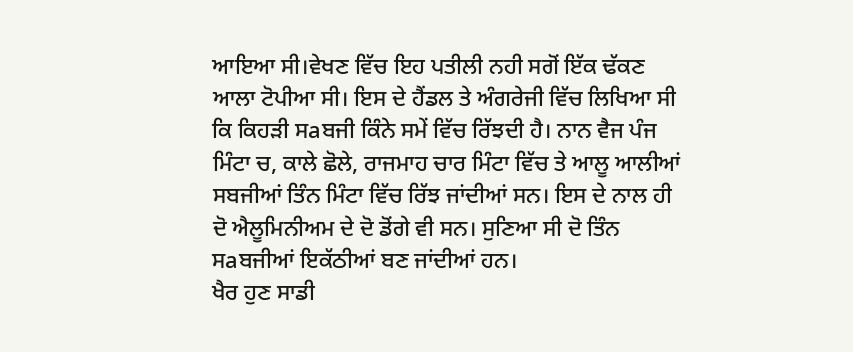ਆਇਆ ਸੀ।ਵੇਖਣ ਵਿੱਚ ਇਹ ਪਤੀਲੀ ਨਹੀ ਸਗੋਂ ਇੱਕ ਢੱਕਣ ਆਲਾ ਟੋਪੀਆ ਸੀ। ਇਸ ਦੇ ਹੈਂਡਲ ਤੇ ਅੰਗਰੇਜੀ ਵਿੱਚ ਲਿਖਿਆ ਸੀ ਕਿ ਕਿਹੜੀ ਸaਬਜੀ ਕਿੰਨੇ ਸਮੇਂ ਵਿੱਚ ਰਿੱਝਦੀ ਹੈ। ਨਾਨ ਵੈਜ ਪੰਜ ਮਿੰਟਾ ਚ, ਕਾਲੇ ਛੋਲੇ, ਰਾਜਮਾਹ ਚਾਰ ਮਿੰਟਾ ਵਿੱਚ ਤੇ ਆਲੂ ਆਲੀਆਂ ਸਬਜੀਆਂ ਤਿੰਨ ਮਿੰਟਾ ਵਿੱਚ ਰਿੱਝ ਜਾਂਦੀਆਂ ਸਨ। ਇਸ ਦੇ ਨਾਲ ਹੀ ਦੋ ਐਲੂਮਿਨੀਅਮ ਦੇ ਦੋ ਡੋਂਗੇ ਵੀ ਸਨ। ਸੁਣਿਆ ਸੀ ਦੋ ਤਿੰਨ ਸaਬਜੀਆਂ ਇਕੱਠੀਆਂ ਬਣ ਜਾਂਦੀਆਂ ਹਨ।
ਖੈਰ ਹੁਣ ਸਾਡੀ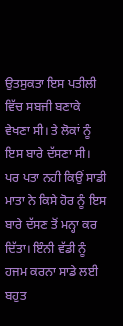ਉਤਸੁਕਤਾ ਇਸ ਪਤੀਲੀ ਵਿੱਚ ਸਬਜੀ ਬਣਾਕੇ ਵੇਖਣਾ ਸੀ। ਤੇ ਲੋਕਾਂ ਨੂੰ ਇਸ ਬਾਰੇ ਦੱਸਣਾ ਸੀ। ਪਰ ਪਤਾ ਨਹੀ ਕਿਉਂ ਸਾਡੀ ਮਾਤਾ ਨੇ ਕਿਸੇ ਹੋਰ ਨੂੰ ਇਸ ਬਾਰੇ ਦੱਸਣ ਤੋਂ ਮਨ੍ਹਾ ਕਰ ਦਿੱਤਾ। ਇੰਨੀ ਵੱਡੀ ਨੂੰ ਹਜਮ ਕਰਨਾ ਸਾਡੇ ਲਈ ਬਹੁਤ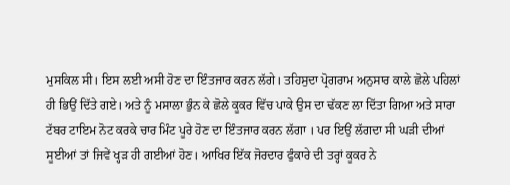ਮੁਸਕਿਲ ਸੀ। ਇਸ ਲਈ ਅਸੀ ਹੋਣ ਦਾ ਇੰਤਜਾਰ ਕਰਨ ਲੱਗੇ। ਤਹਿਸੁਦਾ ਪ੍ਰੋਗਰਾਮ ਅਨੁਸਾਰ ਕਾਲੇ ਛੋਲੇ ਪਹਿਲਾਂ ਹੀ ਭਿਉਂ ਦਿੱਤੇ ਗਏ। ਅਤੇ ਨੂੰ ਮਸਾਲਾ ਭੁੰਨ ਕੇ ਛੋਲੇ ਕੂਕਰ ਵਿੱਚ ਪਾਕੇ ਉਸ ਦਾ ਢੱਕਣ ਲਾ ਦਿੱਤਾ ਗਿਆ ਅਤੇ ਸਾਰਾ ਟੱਬਰ ਟਾਇਮ ਨੋਟ ਕਰਕੇ ਚਾਰ ਮਿੰਟ ਪੂਰੇ ਹੋਣ ਦਾ ਇੰਤਜਾਰ ਕਰਨ ਲੱਗਾ । ਪਰ ਇਉਂ ਲੱਗਦਾ ਸੀ ਘੜੀ ਦੀਆਂ ਸੂਈਆਂ ਤਾਂ ਜਿਵੇਂ ਖ੍ਹੜ ਹੀ ਗਈਆਂ ਹੋਣ। ਆਖਿਰ ਇੱਕ ਜੋਰਦਾਰ ਫੁੰਕਾਰੇ ਦੀ ਤਰ੍ਹਾਂ ਕੂਕਰ ਨੇ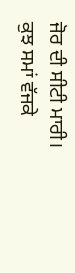ਜੋਰ ਦੀ ਸੀਟੀ ਮਾਰੀ। ਕੁਝ ਸਮਾਂ ਵੱਜਕੇ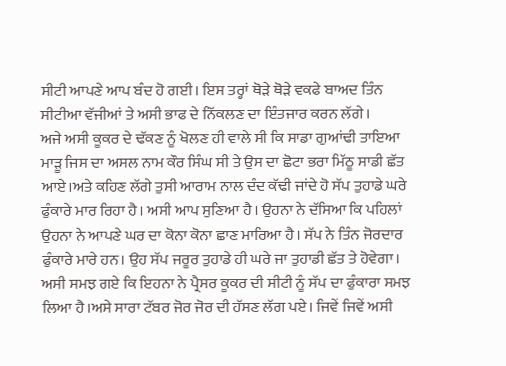ਸੀਟੀ ਆਪਣੇ ਆਪ ਬੰਦ ਹੋ ਗਈ। ਇਸ ਤਰ੍ਹਾਂ ਥੋੜੇ ਥੋੜੇ ਵਕਫੇ ਬਾਅਦ ਤਿੰਨ ਸੀਟੀਆ ਵੱਜੀਆਂ ਤੇ ਅਸੀ ਭਾਫ ਦੇ ਨਿੱਕਲਣ ਦਾ ਇੰਤਜਾਰ ਕਰਨ ਲੱਗੇ।
ਅਜੇ ਅਸੀ ਕੂਕਰ ਦੇ ਢੱਕਣ ਨੂੰ ਖੋਲਣ ਹੀ ਵਾਲੇ ਸੀ ਕਿ ਸਾਡਾ ਗੁਆਂਢੀ ਤਾਇਆ ਮਾੜੂ ਜਿਸ ਦਾ ਅਸਲ ਨਾਮ ਕੌਰ ਸਿੰਘ ਸੀ ਤੇ ਉਸ ਦਾ ਛੋਟਾ ਭਰਾ ਮਿੱਠੂ ਸਾਡੀ ਛੱਤ ਆਏ।ਅਤੇ ਕਹਿਣ ਲੱਗੇ ਤੁਸੀ ਆਰਾਮ ਨਾਲ ਦੰਦ ਕੱਢੀ ਜਾਂਦੇ ਹੋ ਸੱਪ ਤੁਹਾਡੇ ਘਰੇ ਫੁੰਕਾਰੇ ਮਾਰ ਰਿਹਾ ਹੈ। ਅਸੀ ਆਪ ਸੁਣਿਆ ਹੈ। ਉਹਨਾ ਨੇ ਦੱਸਿਆ ਕਿ ਪਹਿਲਾਂ ਉਹਨਾ ਨੇ ਆਪਣੇ ਘਰ ਦਾ ਕੋਨਾ ਕੋਨਾ ਛਾਣ ਮਾਰਿਆ ਹੈ। ਸੱਪ ਨੇ ਤਿੰਨ ਜੋਰਦਾਰ ਫੁੰਕਾਰੇ ਮਾਰੇ ਹਨ। ਉਹ ਸੱਪ ਜਰੂਰ ਤੁਹਾਡੇ ਹੀ ਘਰੇ ਜਾ ਤੁਹਾਡੀ ਛੱਤ ਤੇ ਹੋਵੇਗਾ। ਅਸੀ ਸਮਝ ਗਏ ਕਿ ਇਹਨਾ ਨੇ ਪ੍ਰੈਸਰ ਕੂਕਰ ਦੀ ਸੀਟੀ ਨੂੰ ਸੱਪ ਦਾ ਫੁੰਕਾਰਾ ਸਮਝ ਲਿਆ ਹੈ।ਅਸੇ ਸਾਰਾ ਟੱਬਰ ਜੋਰ ਜੋਰ ਦੀ ਹੱਸਣ ਲੱਗ ਪਏ। ਜਿਵੇਂ ਜਿਵੇਂ ਅਸੀ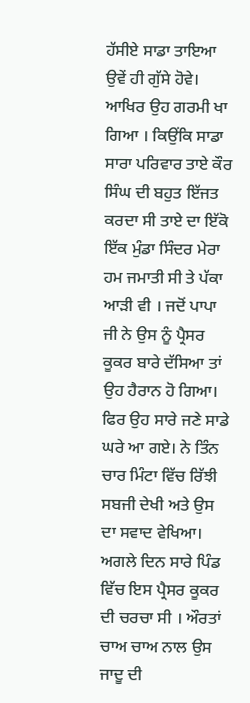ਹੱਸੀਏ ਸਾਡਾ ਤਾਇਆ ਉਵੇਂ ਹੀ ਗੁੱਸੇ ਹੋਵੇ। ਆਖਿਰ ਉਹ ਗਰਮੀ ਖਾ ਗਿਆ । ਕਿਉਂਕਿ ਸਾਡਾ ਸਾਰਾ ਪਰਿਵਾਰ ਤਾਏ ਕੌਰ ਸਿੰਘ ਦੀ ਬਹੁਤ ਇੱਜਤ ਕਰਦਾ ਸੀ ਤਾਏ ਦਾ ਇੱਕੋ ਇੱਕ ਮੁੰਡਾ ਸਿੰਦਰ ਮੇਰਾ ਹਮ ਜਮਾਤੀ ਸੀ ਤੇ ਪੱਕਾ ਆੜੀ ਵੀ । ਜਦੋਂ ਪਾਪਾ ਜੀ ਨੇ ਉਸ ਨੂੰ ਪ੍ਰੈਸਰ ਕੂਕਰ ਬਾਰੇ ਦੱਸਿਆ ਤਾਂ ਉਹ ਹੈਰਾਨ ਹੋ ਗਿਆ। ਫਿਰ ਉਹ ਸਾਰੇ ਜਣੇ ਸਾਡੇ ਘਰੇ ਆ ਗਏ। ਨੇ ਤਿੰਨ ਚਾਰ ਮਿੰਟਾ ਵਿੱਚ ਰਿੱਝੀ ਸਬਜੀ ਦੇਖੀ ਅਤੇ ਉਸ ਦਾ ਸਵਾਦ ਵੇਖਿਆ। ਅਗਲੇ ਦਿਨ ਸਾਰੇ ਪਿੰਡ ਵਿੱਚ ਇਸ ਪ੍ਰੈਸਰ ਕੂਕਰ ਦੀ ਚਰਚਾ ਸੀ । ਔਰਤਾਂ ਚਾਅ ਚਾਅ ਨਾਲ ਉਸ ਜਾਦੂ ਦੀ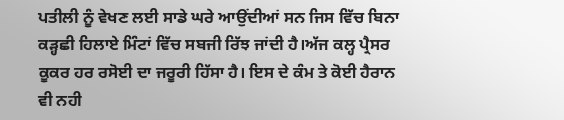ਪਤੀਲੀ ਨੂੰ ਵੇਖਣ ਲਈ ਸਾਡੇ ਘਰੇ ਆਉਂਦੀਆਂ ਸਨ ਜਿਸ ਵਿੱਚ ਬਿਨਾ ਕੜ੍ਹਛੀ ਹਿਲਾਏ ਮਿੰਟਾਂ ਵਿੱਚ ਸਬਜੀ ਰਿੱਝ ਜਾਂਦੀ ਹੈ।ਅੱਜ ਕਲ੍ਹ ਪ੍ਰੈਸਰ ਕੂਕਰ ਹਰ ਰਸੋਈ ਦਾ ਜਰੂਰੀ ਹਿੱਸਾ ਹੈ। ਇਸ ਦੇ ਕੰਮ ਤੇ ਕੋਈ ਹੈਰਾਨ ਵੀ ਨਹੀ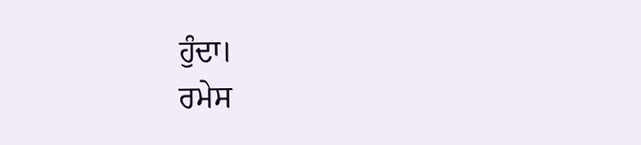ਹੁੰਦਾ।
ਰਮੇਸ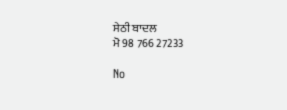ਸੇਠੀ ਬਾਦਲ
ਮੋ 98 766 27233

No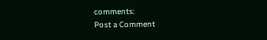comments:
Post a Comment